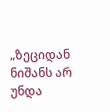„ზეციდან ნიშანს არ უნდა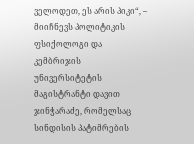ველოდეთ, ეს არის პიკი“, – მიიჩნევს პოლიტიკის ფსიქოლოგი და კემბრიჯის უნივერსიტეტის მაგისტრანტი დავით ჯინჭარაძე, რომელსაც სინდისის პატიმრების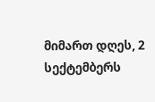მიმართ დღეს, 2 სექტემბერს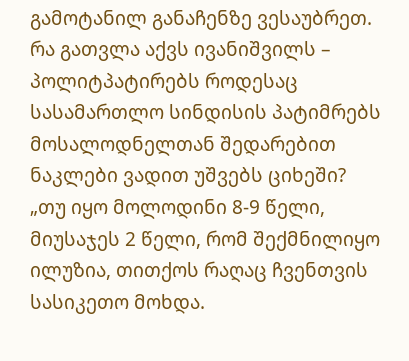გამოტანილ განაჩენზე ვესაუბრეთ.
რა გათვლა აქვს ივანიშვილს – პოლიტპატირებს როდესაც სასამართლო სინდისის პატიმრებს მოსალოდნელთან შედარებით ნაკლები ვადით უშვებს ციხეში?
„თუ იყო მოლოდინი 8-9 წელი, მიუსაჯეს 2 წელი, რომ შექმნილიყო ილუზია, თითქოს რაღაც ჩვენთვის სასიკეთო მოხდა.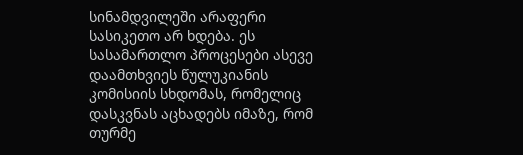სინამდვილეში არაფერი სასიკეთო არ ხდება. ეს სასამართლო პროცესები ასევე დაამთხვიეს წულუკიანის კომისიის სხდომას, რომელიც დასკვნას აცხადებს იმაზე, რომ თურმე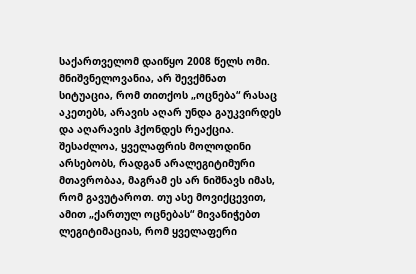საქართველომ დაიწყო 2008 წელს ომი.
მნიშვნელოვანია, არ შევქმნათ სიტუაცია, რომ თითქოს „ოცნება“ რასაც აკეთებს, არავის აღარ უნდა გაუკვირდეს და აღარავის ჰქონდეს რეაქცია. შესაძლოა, ყველაფრის მოლოდინი არსებობს, რადგან არალეგიტიმური მთავრობაა, მაგრამ ეს არ ნიშნავს იმას, რომ გავუტაროთ. თუ ასე მოვიქცევით, ამით „ქართულ ოცნებას“ მივანიჭებთ ლეგიტიმაციას, რომ ყველაფერი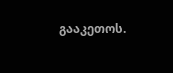გააკეთოს.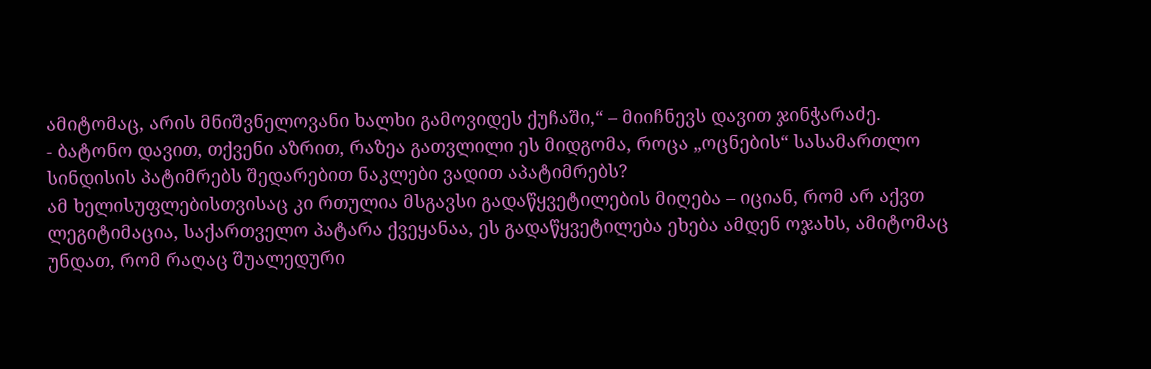ამიტომაც, არის მნიშვნელოვანი ხალხი გამოვიდეს ქუჩაში,“ – მიიჩნევს დავით ჯინჭარაძე.
- ბატონო დავით, თქვენი აზრით, რაზეა გათვლილი ეს მიდგომა, როცა „ოცნების“ სასამართლო სინდისის პატიმრებს შედარებით ნაკლები ვადით აპატიმრებს?
ამ ხელისუფლებისთვისაც კი რთულია მსგავსი გადაწყვეტილების მიღება – იციან, რომ არ აქვთ ლეგიტიმაცია, საქართველო პატარა ქვეყანაა, ეს გადაწყვეტილება ეხება ამდენ ოჯახს, ამიტომაც უნდათ, რომ რაღაც შუალედური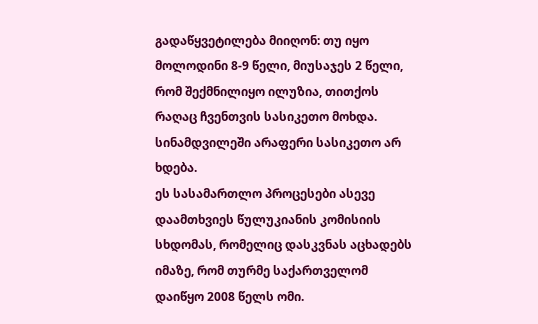გადაწყვეტილება მიიღონ: თუ იყო მოლოდინი 8-9 წელი, მიუსაჯეს 2 წელი, რომ შექმნილიყო ილუზია, თითქოს რაღაც ჩვენთვის სასიკეთო მოხდა. სინამდვილეში არაფერი სასიკეთო არ ხდება.
ეს სასამართლო პროცესები ასევე დაამთხვიეს წულუკიანის კომისიის სხდომას, რომელიც დასკვნას აცხადებს იმაზე, რომ თურმე საქართველომ დაიწყო 2008 წელს ომი.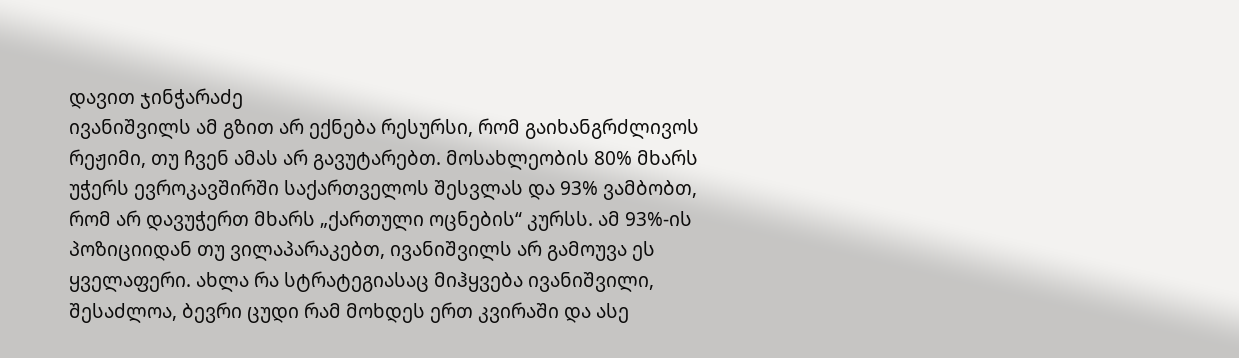დავით ჯინჭარაძე
ივანიშვილს ამ გზით არ ექნება რესურსი, რომ გაიხანგრძლივოს რეჟიმი, თუ ჩვენ ამას არ გავუტარებთ. მოსახლეობის 80% მხარს უჭერს ევროკავშირში საქართველოს შესვლას და 93% ვამბობთ, რომ არ დავუჭერთ მხარს „ქართული ოცნების“ კურსს. ამ 93%-ის პოზიციიდან თუ ვილაპარაკებთ, ივანიშვილს არ გამოუვა ეს ყველაფერი. ახლა რა სტრატეგიასაც მიჰყვება ივანიშვილი, შესაძლოა, ბევრი ცუდი რამ მოხდეს ერთ კვირაში და ასე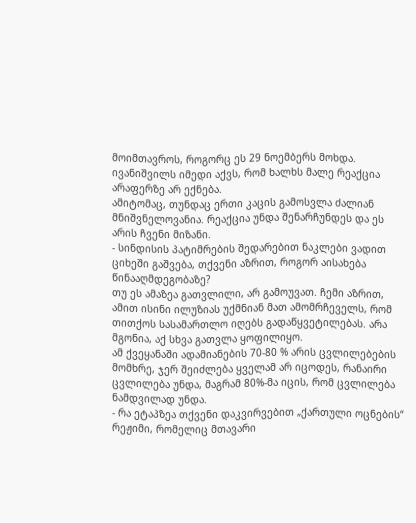მოიმთავროს, როგორც ეს 29 ნოემბერს მოხდა.
ივანიშვილს იმედი აქვს, რომ ხალხს მალე რეაქცია არაფერზე არ ექნება.
ამიტომაც, თუნდაც ერთი კაცის გამოსვლა ძალიან მნიშვნელოვანია. რეაქცია უნდა შენარჩუნდეს და ეს არის ჩვენი მიზანი.
- სინდისის პატიმრების შედარებით ნაკლები ვადით ციხეში გაშვება, თქვენი აზრით, როგორ აისახება წინააღმდეგობაზე?
თუ ეს ამაზეა გათვლილი, არ გამოუვათ. ჩემი აზრით, ამით ისინი ილუზიას უქმნიან მათ ამომრჩეველს, რომ თითქოს სასამართლო იღებს გადაწყვეტილებას. არა მგონია, აქ სხვა გათვლა ყოფილიყო.
ამ ქვეყანაში ადამიანების 70-80 % არის ცვლილებების მომხრე, ჯერ შეიძლება ყველამ არ იცოდეს, რანაირი ცვლილება უნდა, მაგრამ 80%-მა იცის, რომ ცვლილება ნამდვილად უნდა.
- რა ეტაპზეა თქვენი დაკვირვებით „ქართული ოცნების“ რეჟიმი, რომელიც მთავარი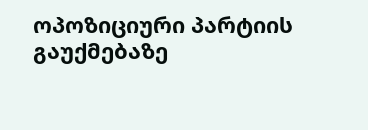ოპოზიციური პარტიის გაუქმებაზე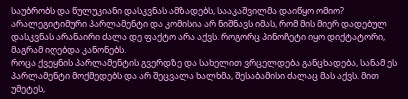საუბრობს და წულუკიანი დასკვნას ამზადებს, სააკაშვილმა დაიწყო ომიო?
არალეგიტიმური პარლამენტი და კომისია არ ნიშნავს იმას, რომ მის მიერ დადებულ დასკვნას არანაირი ძალა დე ფაქტო არა აქვს. როგორც პინოჩეტი იყო დიქტატორი, მაგრამ იღებდა კანონებს.
როცა ქვეყნის პარლამენტის გვერდზე და სახელით ვრცელდება განცხადება, სანამ ეს პარლამენტი მოქმედებს და არ შეცვალა ხალხმა, შესაბამისი ძალაც მას აქვს. მით უმეტეს,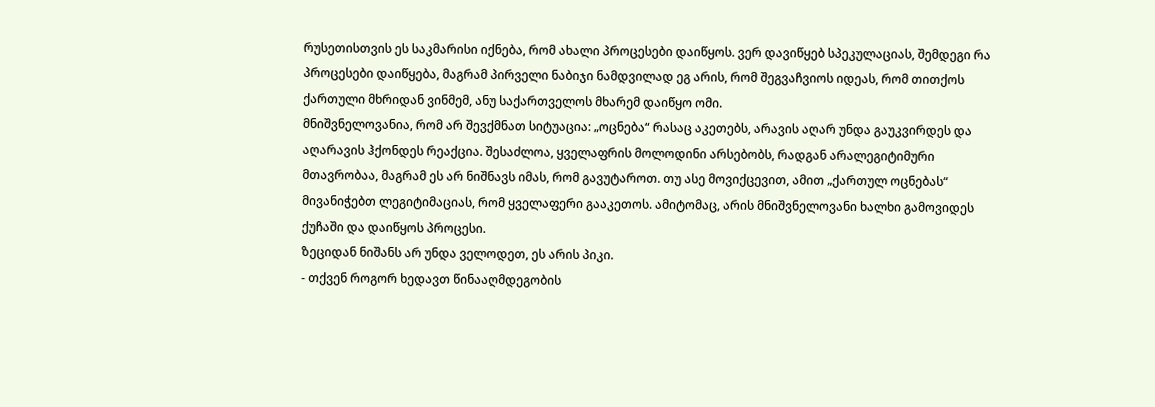რუსეთისთვის ეს საკმარისი იქნება, რომ ახალი პროცესები დაიწყოს. ვერ დავიწყებ სპეკულაციას, შემდეგი რა პროცესები დაიწყება, მაგრამ პირველი ნაბიჯი ნამდვილად ეგ არის, რომ შეგვაჩვიოს იდეას, რომ თითქოს ქართული მხრიდან ვინმემ, ანუ საქართველოს მხარემ დაიწყო ომი.
მნიშვნელოვანია, რომ არ შევქმნათ სიტუაცია: „ოცნება“ რასაც აკეთებს, არავის აღარ უნდა გაუკვირდეს და აღარავის ჰქონდეს რეაქცია. შესაძლოა, ყველაფრის მოლოდინი არსებობს, რადგან არალეგიტიმური მთავრობაა, მაგრამ ეს არ ნიშნავს იმას, რომ გავუტაროთ. თუ ასე მოვიქცევით, ამით „ქართულ ოცნებას“ მივანიჭებთ ლეგიტიმაციას, რომ ყველაფერი გააკეთოს. ამიტომაც, არის მნიშვნელოვანი ხალხი გამოვიდეს ქუჩაში და დაიწყოს პროცესი.
ზეციდან ნიშანს არ უნდა ველოდეთ, ეს არის პიკი.
- თქვენ როგორ ხედავთ წინააღმდეგობის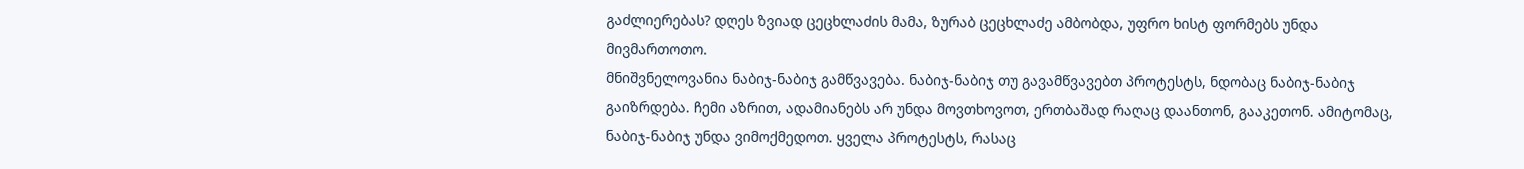გაძლიერებას? დღეს ზვიად ცეცხლაძის მამა, ზურაბ ცეცხლაძე ამბობდა, უფრო ხისტ ფორმებს უნდა მივმართოთო.
მნიშვნელოვანია ნაბიჯ-ნაბიჯ გამწვავება. ნაბიჯ-ნაბიჯ თუ გავამწვავებთ პროტესტს, ნდობაც ნაბიჯ-ნაბიჯ გაიზრდება. ჩემი აზრით, ადამიანებს არ უნდა მოვთხოვოთ, ერთბაშად რაღაც დაანთონ, გააკეთონ. ამიტომაც, ნაბიჯ-ნაბიჯ უნდა ვიმოქმედოთ. ყველა პროტესტს, რასაც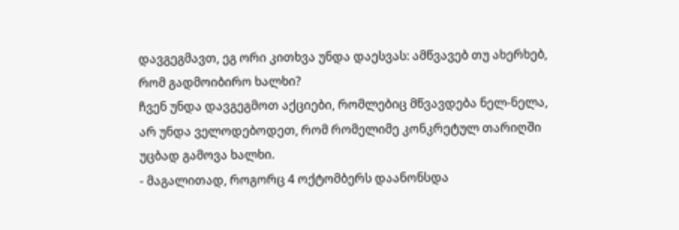დავგეგმავთ, ეგ ორი კითხვა უნდა დაესვას: ამწვავებ თუ ახერხებ, რომ გადმოიბირო ხალხი?
ჩვენ უნდა დავგეგმოთ აქციები, რომლებიც მწვავდება ნელ-ნელა, არ უნდა ველოდებოდეთ, რომ რომელიმე კონკრეტულ თარიღში უცბად გამოვა ხალხი.
- მაგალითად, როგორც 4 ოქტომბერს დაანონსდა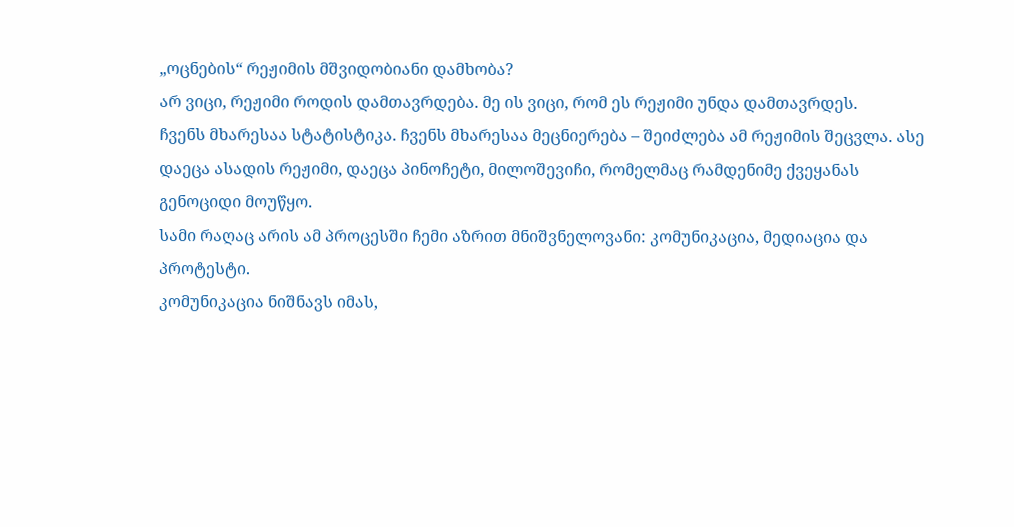„ოცნების“ რეჟიმის მშვიდობიანი დამხობა?
არ ვიცი, რეჟიმი როდის დამთავრდება. მე ის ვიცი, რომ ეს რეჟიმი უნდა დამთავრდეს.
ჩვენს მხარესაა სტატისტიკა. ჩვენს მხარესაა მეცნიერება – შეიძლება ამ რეჟიმის შეცვლა. ასე დაეცა ასადის რეჟიმი, დაეცა პინოჩეტი, მილოშევიჩი, რომელმაც რამდენიმე ქვეყანას გენოციდი მოუწყო.
სამი რაღაც არის ამ პროცესში ჩემი აზრით მნიშვნელოვანი: კომუნიკაცია, მედიაცია და პროტესტი.
კომუნიკაცია ნიშნავს იმას,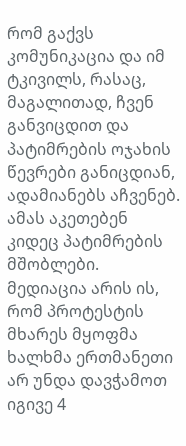რომ გაქვს კომუნიკაცია და იმ ტკივილს, რასაც, მაგალითად, ჩვენ განვიცდით და პატიმრების ოჯახის წევრები განიცდიან, ადამიანებს აჩვენებ. ამას აკეთებენ კიდეც პატიმრების მშობლები.
მედიაცია არის ის, რომ პროტესტის მხარეს მყოფმა ხალხმა ერთმანეთი არ უნდა დავჭამოთ იგივე 4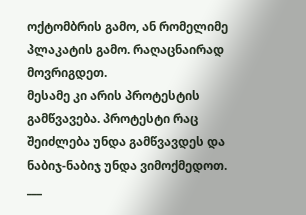ოქტომბრის გამო, ან რომელიმე პლაკატის გამო. რაღაცნაირად მოვრიგდეთ.
მესამე კი არის პროტესტის გამწვავება. პროტესტი რაც შეიძლება უნდა გამწვავდეს და ნაბიჯ-ნაბიჯ უნდა ვიმოქმედოთ.
___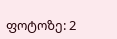ფოტოზე: 2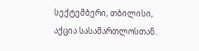სექტემბერი, თბილისი, აქცია სასამართლოსთან.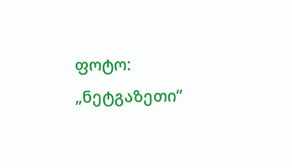ფოტო: „ნეტგაზეთი“